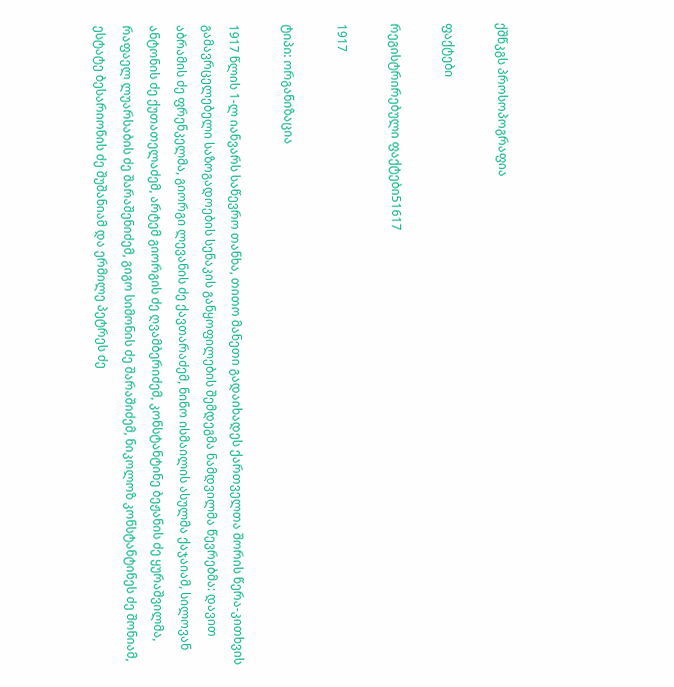ქშწკგს პროსოპოგრაფია

ფაქტები

რეგისტრირებული ფაქტები51617

1917

ტიპი: ორგანიზაცია

1917 წლის 1-ლ იანვარს საწევრო თანხა, თითო მანეთი გადაიხადეს ქართველთა შორის წერა-კითხვის გამავრცელებელი საზოგადოების სენაკის განყოფილების შემდეგმა ნამდვილმა წევრებმა: დავით აბრამის ძე ფრენკელმა, გიორგი ლევანის ძე ქავთარაძემ, ნინო ისმაილის ასულმა ქაჯაიამ, სილოვან ანტონის ძე ქუთათელაძემ, არტემ გიორგის ძე ღვამბერიძემ, კონსტანტინე ბეჟანის ძე ყურაშვილმა, რაფაელ ლუარსაბის ძე შარაშენიძემ, გიგო სიმონის ძე შარაშიძემ, ნიკოლოზ კონსტანტინეს ძე შონიამ, ესტატე ბესარიონის ძე შუშანიამ და ერმილე პეტრეს ძე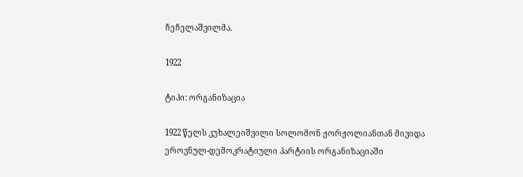ჩეჩელაშვილმა.

1922

ტიპი: ორგანიზაცია

1922 წელს კუხალეიშვილი სოლომონ ჟორჟოლიანთან მივიდა ეროვნულ-დემოკრატიული პარტიის ორგანიზაციაში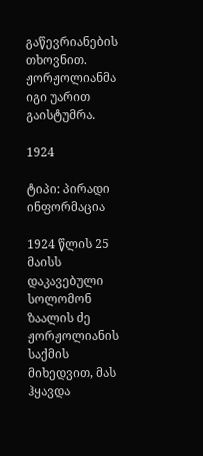გაწევრიანების თხოვნით. ჟორჟოლიანმა იგი უარით გაისტუმრა.

1924

ტიპი: პირადი ინფორმაცია

1924 წლის 25 მაისს დაკავებული სოლომონ ზაალის ძე ჟორჟოლიანის საქმის მიხედვით, მას ჰყავდა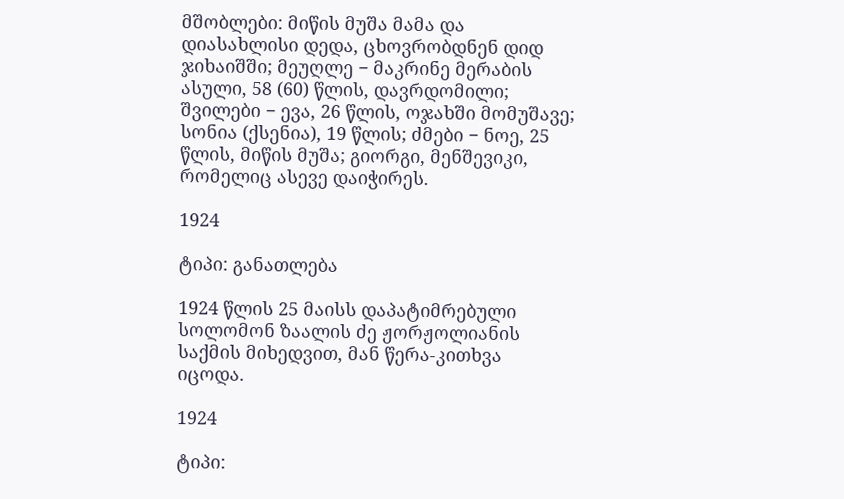მშობლები: მიწის მუშა მამა და დიასახლისი დედა, ცხოვრობდნენ დიდ ჯიხაიშში; მეუღლე − მაკრინე მერაბის ასული, 58 (60) წლის, დავრდომილი; შვილები − ევა, 26 წლის, ოჯახში მომუშავე; სონია (ქსენია), 19 წლის; ძმები − ნოე, 25 წლის, მიწის მუშა; გიორგი, მენშევიკი, რომელიც ასევე დაიჭირეს.

1924

ტიპი: განათლება

1924 წლის 25 მაისს დაპატიმრებული სოლომონ ზაალის ძე ჟორჟოლიანის საქმის მიხედვით, მან წერა-კითხვა იცოდა.

1924

ტიპი: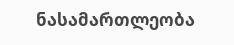ნასამართლეობა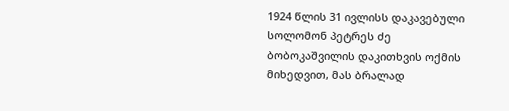1924 წლის 31 ივლისს დაკავებული სოლომონ პეტრეს ძე ბობოკაშვილის დაკითხვის ოქმის მიხედვით, მას ბრალად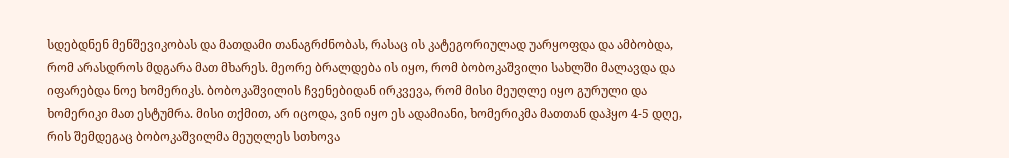სდებდნენ მენშევიკობას და მათდამი თანაგრძნობას, რასაც ის კატეგორიულად უარყოფდა და ამბობდა, რომ არასდროს მდგარა მათ მხარეს. მეორე ბრალდება ის იყო, რომ ბობოკაშვილი სახლში მალავდა და იფარებდა ნოე ხომერიკს. ბობოკაშვილის ჩვენებიდან ირკვევა, რომ მისი მეუღლე იყო გურული და ხომერიკი მათ ესტუმრა. მისი თქმით, არ იცოდა, ვინ იყო ეს ადამიანი, ხომერიკმა მათთან დაჰყო 4-5 დღე, რის შემდეგაც ბობოკაშვილმა მეუღლეს სთხოვა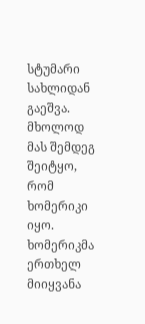სტუმარი სახლიდან გაეშვა. მხოლოდ მას შემდეგ შეიტყო, რომ ხომერიკი იყო. ხომერიკმა ერთხელ მიიყვანა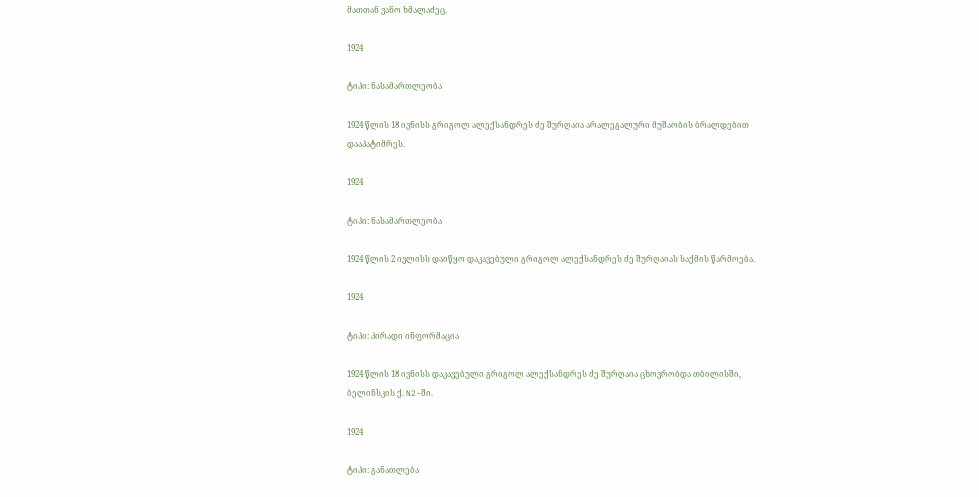მათთან ვანო ხმალაძეც.

1924

ტიპი: ნასამართლეობა

1924 წლის 18 ივნისს გრიგოლ ალექსანდრეს ძე შურღაია არალეგალური მუშაობის ბრალდებით დააპატიმრეს.

1924

ტიპი: ნასამართლეობა

1924 წლის 2 ივლისს დაიწყო დაკავებული გრიგოლ ალექსანდრეს ძე შურღაიას საქმის წარმოება.

1924

ტიპი: პირადი ინფორმაცია

1924 წლის 18 ივნისს დაკავებული გრიგოლ ალექსანდრეს ძე შურღაია ცხოვრობდა თბილისში, ბელინსკის ქ. N2-ში.

1924

ტიპი: განათლება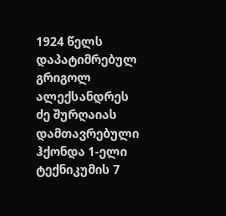1924 წელს დაპატიმრებულ გრიგოლ ალექსანდრეს ძე შურღაიას დამთავრებული ჰქონდა 1-ელი ტექნიკუმის 7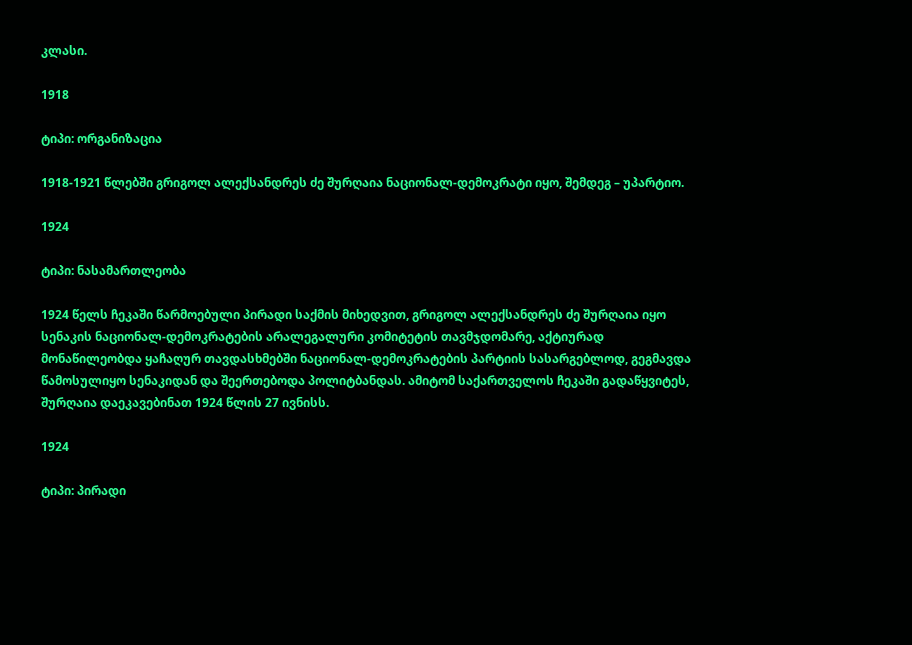კლასი.

1918

ტიპი: ორგანიზაცია

1918-1921 წლებში გრიგოლ ალექსანდრეს ძე შურღაია ნაციონალ-დემოკრატი იყო, შემდეგ – უპარტიო.

1924

ტიპი: ნასამართლეობა

1924 წელს ჩეკაში წარმოებული პირადი საქმის მიხედვით, გრიგოლ ალექსანდრეს ძე შურღაია იყო სენაკის ნაციონალ-დემოკრატების არალეგალური კომიტეტის თავმჯდომარე, აქტიურად მონაწილეობდა ყაჩაღურ თავდასხმებში ნაციონალ-დემოკრატების პარტიის სასარგებლოდ, გეგმავდა წამოსულიყო სენაკიდან და შეერთებოდა პოლიტბანდას. ამიტომ საქართველოს ჩეკაში გადაწყვიტეს, შურღაია დაეკავებინათ 1924 წლის 27 ივნისს.

1924

ტიპი: პირადი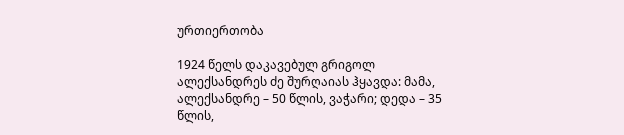ურთიერთობა

1924 წელს დაკავებულ გრიგოლ ალექსანდრეს ძე შურღაიას ჰყავდა: მამა, ალექსანდრე – 50 წლის, ვაჭარი; დედა – 35 წლის,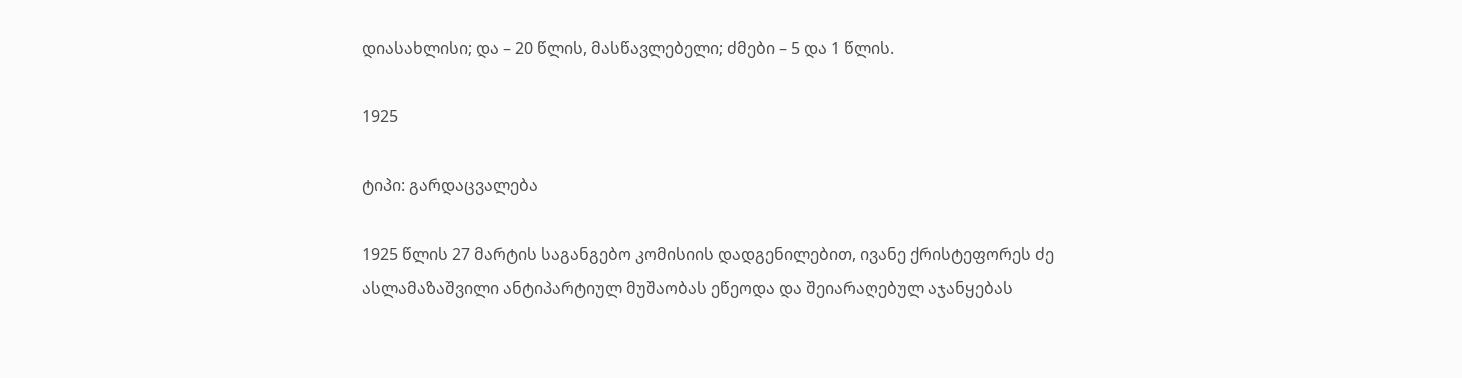დიასახლისი; და – 20 წლის, მასწავლებელი; ძმები – 5 და 1 წლის.

1925

ტიპი: გარდაცვალება

1925 წლის 27 მარტის საგანგებო კომისიის დადგენილებით, ივანე ქრისტეფორეს ძე ასლამაზაშვილი ანტიპარტიულ მუშაობას ეწეოდა და შეიარაღებულ აჯანყებას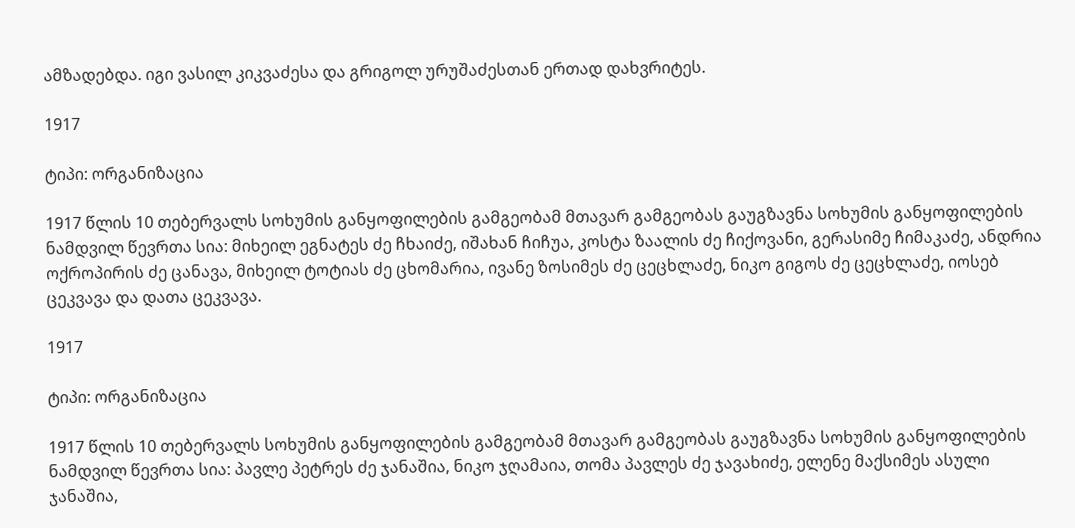ამზადებდა. იგი ვასილ კიკვაძესა და გრიგოლ ურუშაძესთან ერთად დახვრიტეს.

1917

ტიპი: ორგანიზაცია

1917 წლის 10 თებერვალს სოხუმის განყოფილების გამგეობამ მთავარ გამგეობას გაუგზავნა სოხუმის განყოფილების ნამდვილ წევრთა სია: მიხეილ ეგნატეს ძე ჩხაიძე, იშახან ჩიჩუა, კოსტა ზაალის ძე ჩიქოვანი, გერასიმე ჩიმაკაძე, ანდრია ოქროპირის ძე ცანავა, მიხეილ ტოტიას ძე ცხომარია, ივანე ზოსიმეს ძე ცეცხლაძე, ნიკო გიგოს ძე ცეცხლაძე, იოსებ ცეკვავა და დათა ცეკვავა.

1917

ტიპი: ორგანიზაცია

1917 წლის 10 თებერვალს სოხუმის განყოფილების გამგეობამ მთავარ გამგეობას გაუგზავნა სოხუმის განყოფილების ნამდვილ წევრთა სია: პავლე პეტრეს ძე ჯანაშია, ნიკო ჯღამაია, თომა პავლეს ძე ჯავახიძე, ელენე მაქსიმეს ასული ჯანაშია,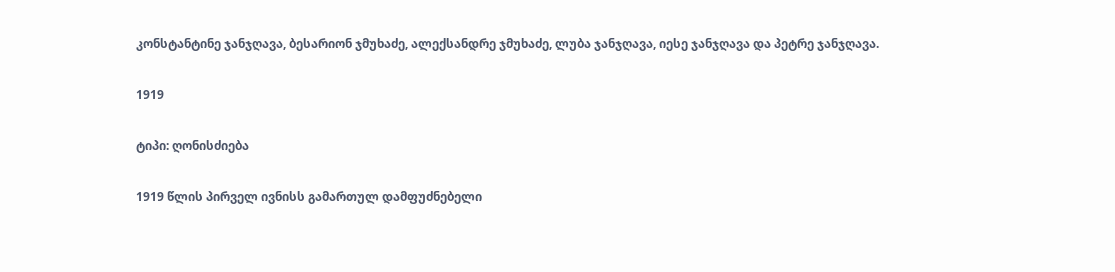კონსტანტინე ჯანჯღავა, ბესარიონ ჯმუხაძე, ალექსანდრე ჯმუხაძე, ლუბა ჯანჯღავა, იესე ჯანჯღავა და პეტრე ჯანჯღავა.

1919

ტიპი: ღონისძიება

1919 წლის პირველ ივნისს გამართულ დამფუძნებელი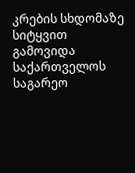კრების სხდომაზე სიტყვით გამოვიდა საქართველოს საგარეო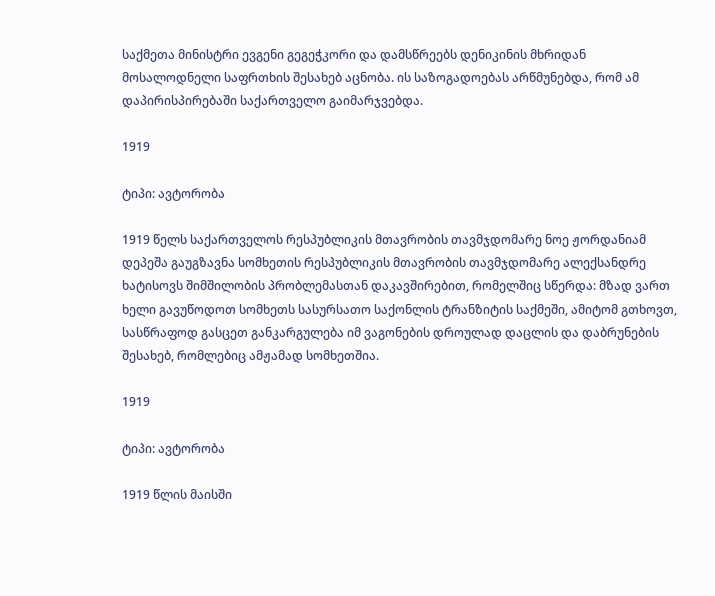საქმეთა მინისტრი ევგენი გეგეჭკორი და დამსწრეებს დენიკინის მხრიდან მოსალოდნელი საფრთხის შესახებ აცნობა. ის საზოგადოებას არწმუნებდა, რომ ამ დაპირისპირებაში საქართველო გაიმარჯვებდა.

1919

ტიპი: ავტორობა

1919 წელს საქართველოს რესპუბლიკის მთავრობის თავმჯდომარე ნოე ჟორდანიამ დეპეშა გაუგზავნა სომხეთის რესპუბლიკის მთავრობის თავმჯდომარე ალექსანდრე ხატისოვს შიმშილობის პრობლემასთან დაკავშირებით, რომელშიც სწერდა: მზად ვართ ხელი გავუწოდოთ სომხეთს სასურსათო საქონლის ტრანზიტის საქმეში, ამიტომ გთხოვთ, სასწრაფოდ გასცეთ განკარგულება იმ ვაგონების დროულად დაცლის და დაბრუნების შესახებ, რომლებიც ამჟამად სომხეთშია.

1919

ტიპი: ავტორობა

1919 წლის მაისში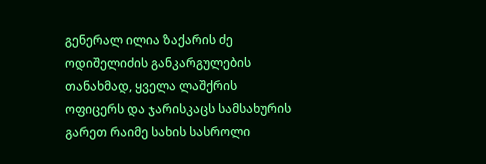გენერალ ილია ზაქარის ძე ოდიშელიძის განკარგულების თანახმად, ყველა ლაშქრის ოფიცერს და ჯარისკაცს სამსახურის გარეთ რაიმე სახის სასროლი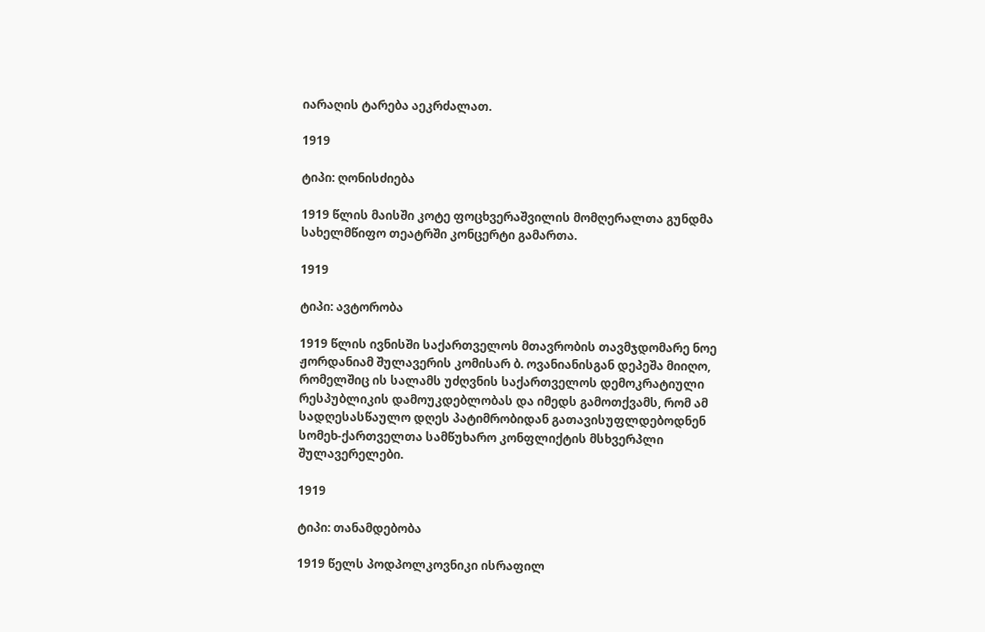იარაღის ტარება აეკრძალათ.

1919

ტიპი: ღონისძიება

1919 წლის მაისში კოტე ფოცხვერაშვილის მომღერალთა გუნდმა სახელმწიფო თეატრში კონცერტი გამართა.

1919

ტიპი: ავტორობა

1919 წლის ივნისში საქართველოს მთავრობის თავმჯდომარე ნოე ჟორდანიამ შულავერის კომისარ ბ. ოვანიანისგან დეპეშა მიიღო, რომელშიც ის სალამს უძღვნის საქართველოს დემოკრატიული რესპუბლიკის დამოუკდებლობას და იმედს გამოთქვამს, რომ ამ სადღესასწაულო დღეს პატიმრობიდან გათავისუფლდებოდნენ სომეხ-ქართველთა სამწუხარო კონფლიქტის მსხვერპლი შულავერელები.

1919

ტიპი: თანამდებობა

1919 წელს პოდპოლკოვნიკი ისრაფილ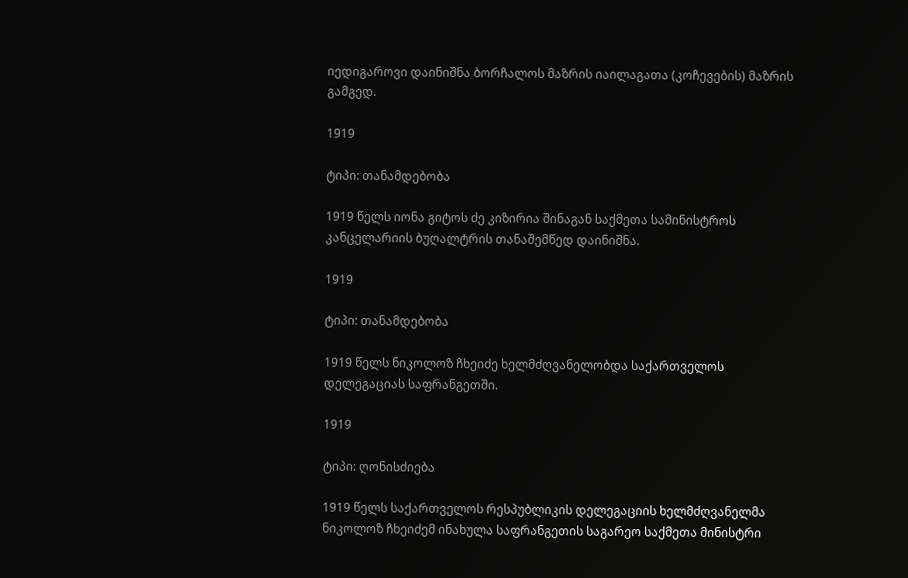იედიგაროვი დაინიშნა ბორჩალოს მაზრის იაილაგათა (კოჩევების) მაზრის გამგედ.

1919

ტიპი: თანამდებობა

1919 წელს იონა გიტოს ძე კიზირია შინაგან საქმეთა სამინისტროს კანცელარიის ბუღალტრის თანაშემწედ დაინიშნა.

1919

ტიპი: თანამდებობა

1919 წელს ნიკოლოზ ჩხეიძე ხელმძღვანელობდა საქართველოს დელეგაციას საფრანგეთში.

1919

ტიპი: ღონისძიება

1919 წელს საქართველოს რესპუბლიკის დელეგაციის ხელმძღვანელმა ნიკოლოზ ჩხეიძემ ინახულა საფრანგეთის საგარეო საქმეთა მინისტრი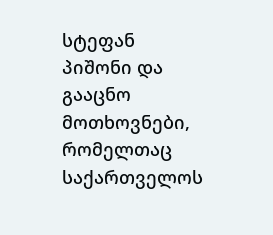სტეფან პიშონი და გააცნო მოთხოვნები, რომელთაც საქართველოს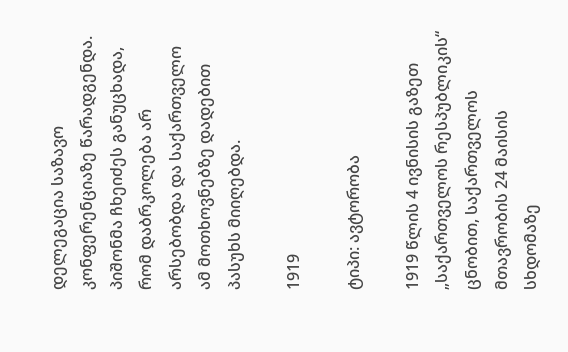დელეგაცია საზავო კონფერენციაზე წარადგენდა. პიშონმა ჩხეიძეს განუცხადა, რომ დაბრკოლება არ არსებობდა და საქართველო ამ მოთხოვნებზე დადებით პასუხს მიიღებდა.

1919

ტიპი: ავტორობა

1919 წლის 4 ივნისის გაზეთ „საქართველოს რესპუბლიკის“ ცნობით, საქართველოს მთავრობის 24 მაისის სხდომაზე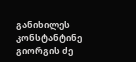განიხილეს კონსტანტინე გიორგის ძე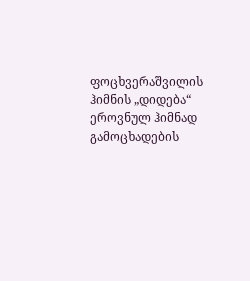ფოცხვერაშვილის ჰიმნის „დიდება“ ეროვნულ ჰიმნად გამოცხადების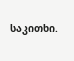საკითხი.